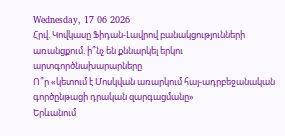Wednesday, 17 06 2026
Հրվ. Կովկասը Ֆիդան-Լավրով բանակցությունների առանցքում. ի՞նչ են քննարկել երկու արտգործնախարարները
Ո՞ր «կետում է Մոսկվան առարկում հայ-ադրբեջանական գործընթացի դրական զարգացմանը»
Երևանում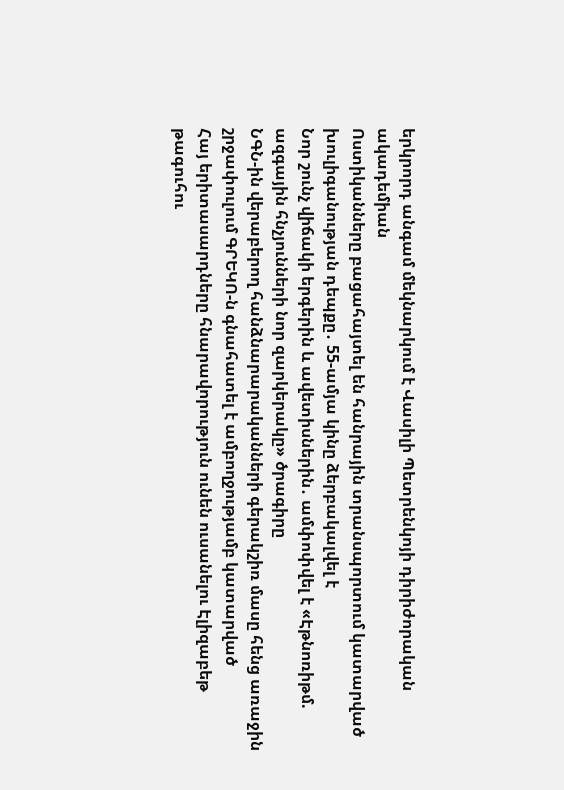երկրորդ անգամ մեկնարկում է Վասիլի Պետրենկոյի դիրիժորական ակադեմիան
Ոստիկանները բացահայտել են հանրային տրանսպորտում կատարված խուլիգանության դեպքը․ 55-ամյա կինը ձերբակալվել է
Նոր շունչ վիճակի երգերին և ավետիսներին․ ամփոփվել է «Էթնոռիթմ. ազգային հնչյունների նոր զարկերակը» ծրագիրը
ՆԳՆ-ին վերաբերող հանձնարարականների գերակշիռ մասը հենց առաջին շրջափուլում ԳՐԵԿՈ-ն գնահատել է ամբողջությամբ կատարված
Հայ երիտասարդները հնարավորություն ունեն ուսանելու Էլիզաբեթ թագուհու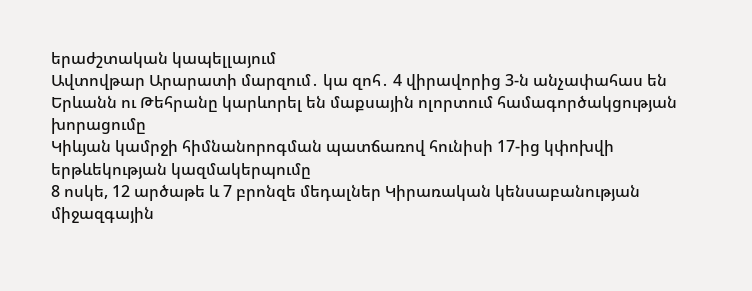երաժշտական կապելլայում
Ավտովթար Արարատի մարզում․ կա զոհ․ 4 վիրավորից 3-ն անչափահաս են
Երևանն ու Թեհրանը կարևորել են մաքսային ոլորտում համագործակցության խորացումը
Կիևյան կամրջի հիմնանորոգման պատճառով հունիսի 17-ից կփոխվի երթևեկության կազմակերպումը
8 ոսկե, 12 արծաթե և 7 բրոնզե մեդալներ Կիրառական կենսաբանության միջազգային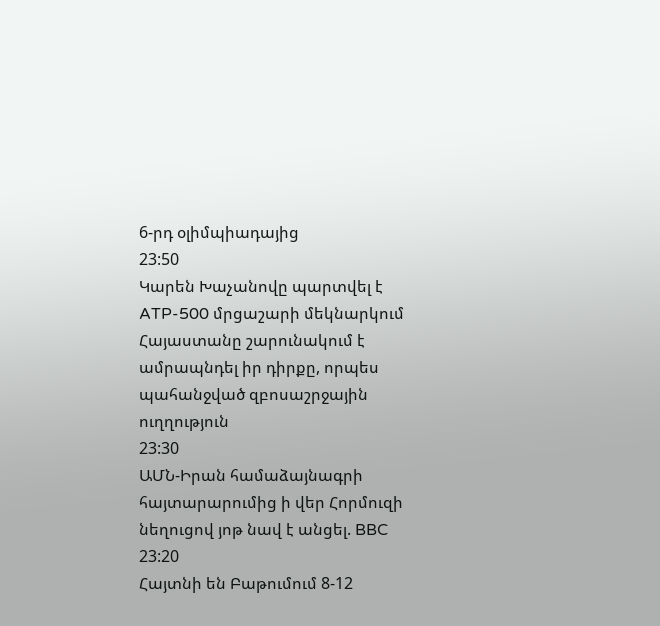6-րդ օլիմպիադայից
23:50
Կարեն Խաչանովը պարտվել է ATP-500 մրցաշարի մեկնարկում
Հայաստանը շարունակում է ամրապնդել իր դիրքը, որպես պահանջված զբոսաշրջային ուղղություն
23:30
ԱՄՆ-Իրան համաձայնագրի հայտարարումից ի վեր Հորմուզի նեղուցով յոթ նավ է անցել. BBC
23:20
Հայտնի են Բաթումում 8-12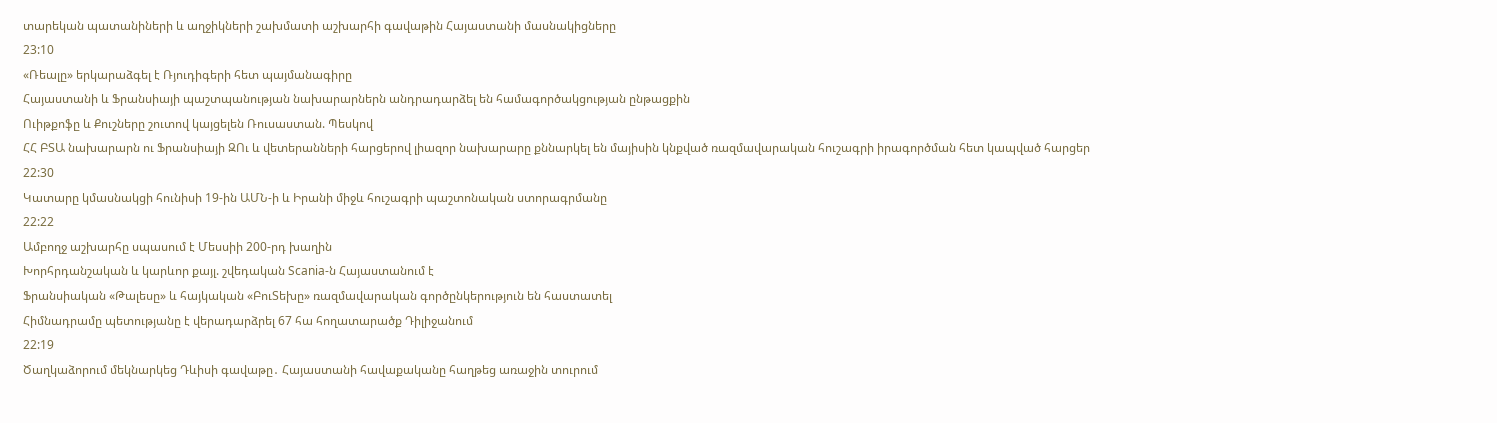տարեկան պատանիների և աղջիկների շախմատի աշխարհի գավաթին Հայաստանի մասնակիցները
23:10
«Ռեալը» երկարաձգել է Ռյուդիգերի հետ պայմանագիրը
Հայաստանի և Ֆրանսիայի պաշտպանության նախարարներն անդրադարձել են համագործակցության ընթացքին
Ուիթքոֆը և Քուշները շուտով կայցելեն Ռուսաստան. Պեսկով
ՀՀ ԲՏԱ նախարարն ու Ֆրանսիայի ԶՈւ և վետերանների հարցերով լիազոր նախարարը քննարկել են մայիսին կնքված ռազմավարական հուշագրի իրագործման հետ կապված հարցեր
22:30
Կատարը կմասնակցի հունիսի 19-ին ԱՄՆ-ի և Իրանի միջև հուշագրի պաշտոնական ստորագրմանը
22:22
Ամբողջ աշխարհը սպասում է Մեսսիի 200-րդ խաղին
Խորհրդանշական և կարևոր քայլ. շվեդական Scania-ն Հայաստանում է
Ֆրանսիական «Թալեսը» և հայկական «ԲուՏեխը» ռազմավարական գործընկերություն են հաստատել
Հիմնադրամը պետությանը է վերադարձրել 67 հա հողատարածք Դիլիջանում
22:19
Ծաղկաձորում մեկնարկեց Դևիսի գավաթը․ Հայաստանի հավաքականը հաղթեց առաջին տուրում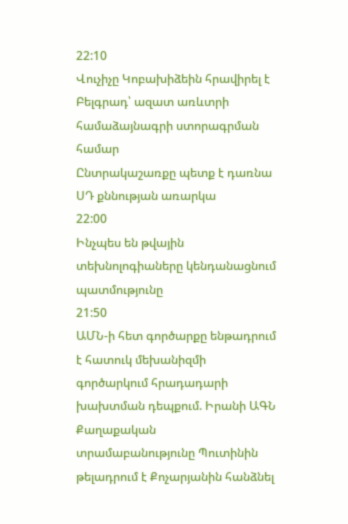22:10
Վուչիչը Կոբախիձեին հրավիրել է Բելգրադ՝ ազատ առևտրի համաձայնագրի ստորագրման համար
Ընտրակաշառքը պետք է դառնա ՍԴ քննության առարկա
22:00
Ինչպես են թվային տեխնոլոգիաները կենդանացնում պատմությունը
21:50
ԱՄՆ-ի հետ գործարքը ենթադրում է հատուկ մեխանիզմի գործարկում հրադադարի խախտման դեպքում. Իրանի ԱԳՆ
Քաղաքական տրամաբանությունը Պուտինին թելադրում է Քոչարյանին հանձնել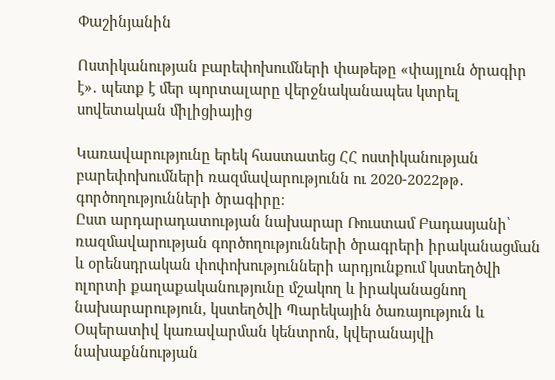Փաշինյանին

Ոստիկանության բարեփոխումների փաթեթը «փայլուն ծրագիր է»․ պետք է մեր պորտալարը վերջնականապես կտրել սովետական միլիցիայից

Կառավարությունը երեկ հաստատեց ՀՀ ոստիկանության բարեփոխումների ռազմավարությունն ու 2020-2022թթ․ գործողությունների ծրագիրը։
Ըստ արդարադատության նախարար Ռուստամ Բադասյանի՝ ռազմավարության գործողությունների ծրագրերի իրականացման և օրենսդրական փոփոխությունների արդյունքում կստեղծվի ոլորտի քաղաքականությունը մշակող և իրականացնող նախարարություն, կստեղծվի Պարեկային ծառայություն և Օպերատիվ կառավարման կենտրոն, կվերանայվի նախաքննության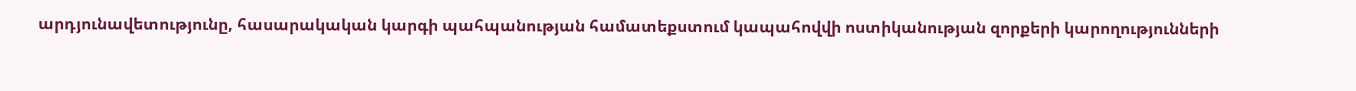արդյունավետությունը, հասարակական կարգի պահպանության համատեքստում կապահովվի ոստիկանության զորքերի կարողությունների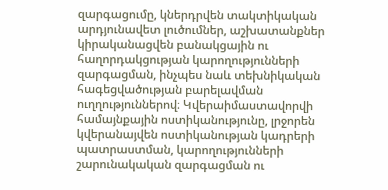զարգացումը, կներդրվեն տակտիկական արդյունավետ լուծումներ, աշխատանքներ կիրականացվեն բանակցային ու հաղորդակցության կարողությունների զարգացման, ինչպես նաև տեխնիկական հագեցվածության բարելավման ուղղություններով։ Կվերաիմաստավորվի համայնքային ոստիկանությունը, լրջորեն կվերանայվեն ոստիկանության կադրերի պատրաստման, կարողությունների շարունակական զարգացման ու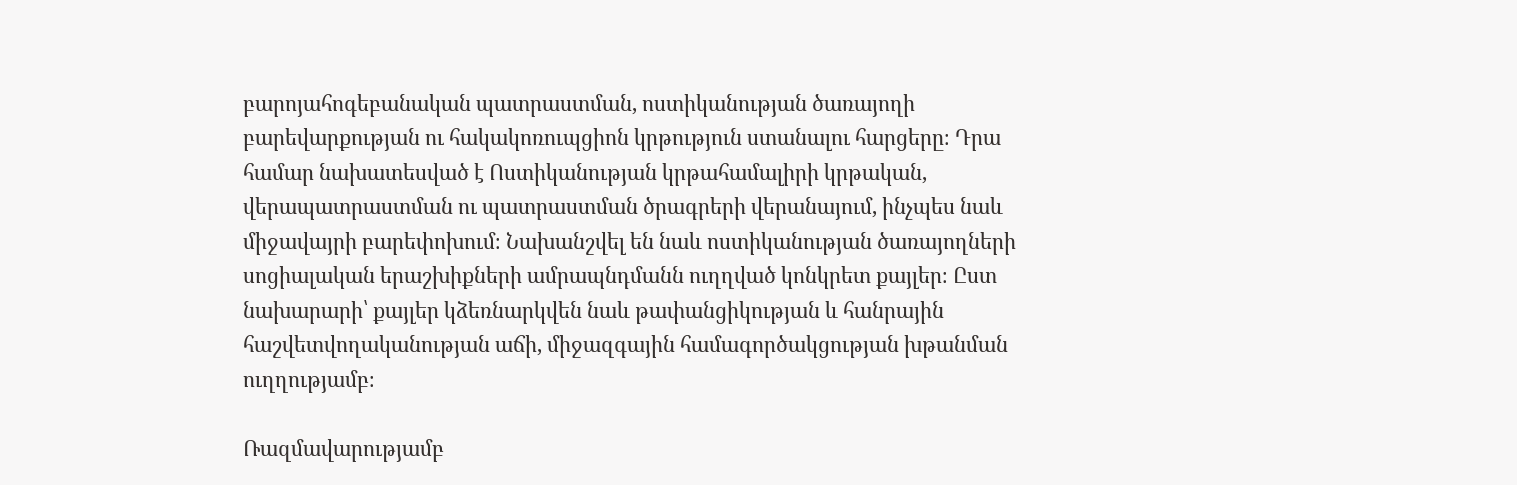բարոյահոգեբանական պատրաստման, ոստիկանության ծառայողի բարեվարքության ու հակակոռուպցիոն կրթություն ստանալու հարցերը։ Դրա համար նախատեսված է Ոստիկանության կրթահամալիրի կրթական, վերապատրաստման ու պատրաստման ծրագրերի վերանայում, ինչպես նաև միջավայրի բարեփոխում։ Նախանշվել են նաև ոստիկանության ծառայողների սոցիալական երաշխիքների ամրապնդմանն ուղղված կոնկրետ քայլեր։ Ըստ նախարարի՝ քայլեր կձեռնարկվեն նաև թափանցիկության և հանրային հաշվետվողականության աճի, միջազգային համագործակցության խթանման ուղղությամբ։

Ռազմավարությամբ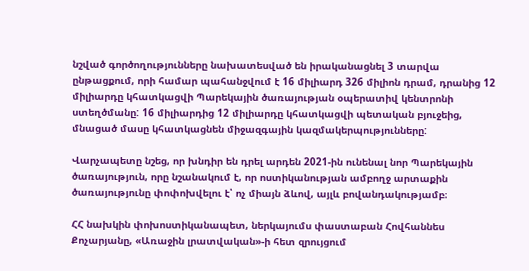նշված գործողությունները նախատեսված են իրականացնել 3 տարվա ընթացքում, որի համար պահանջվում է 16 միլիարդ 326 միլիոն դրամ, դրանից 12 միլիարդը կհատկացվի Պարեկային ծառայության օպերատիվ կենտրոնի ստեղծմանը: 16 միլիարդից 12 միլիարդը կհատկացվի պետական բյուջեից, մնացած մասը կհատկացնեն միջազգային կազմակերպությունները:

Վարչապետը նշեց, որ խնդիր են դրել արդեն 2021-ին ունենալ նոր Պարեկային ծառայություն, որը նշանակում է, որ ոստիկանության ամբողջ արտաքին ծառայությունը փոփոխվելու է՝ ոչ միայն ձևով, այլև բովանդակությամբ։

ՀՀ նախկին փոխոստիկանապետ, ներկայումս փաստաբան Հովհաննես Քոչարյանը, «Առաջին լրատվական»-ի հետ զրույցում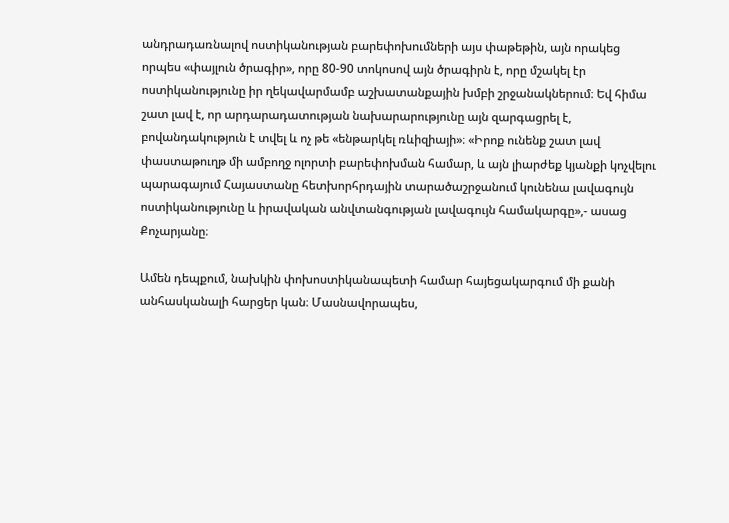անդրադառնալով ոստիկանության բարեփոխումների այս փաթեթին, այն որակեց որպես «փայլուն ծրագիր», որը 80-90 տոկոսով այն ծրագիրն է, որը մշակել էր ոստիկանությունը իր ղեկավարմամբ աշխատանքային խմբի շրջանակներում։ Եվ հիմա շատ լավ է, որ արդարադատության նախարարությունը այն զարգացրել է, բովանդակություն է տվել և ոչ թե «ենթարկել ռևիզիայի»։ «Իրոք ունենք շատ լավ փաստաթուղթ մի ամբողջ ոլորտի բարեփոխման համար, և այն լիարժեք կյանքի կոչվելու պարագայում Հայաստանը հետխորհրդային տարածաշրջանում կունենա լավագույն ոստիկանությունը և իրավական անվտանգության լավագույն համակարգը»,- ասաց Քոչարյանը։

Ամեն դեպքում, նախկին փոխոստիկանապետի համար հայեցակարգում մի քանի անհասկանալի հարցեր կան։ Մասնավորապես,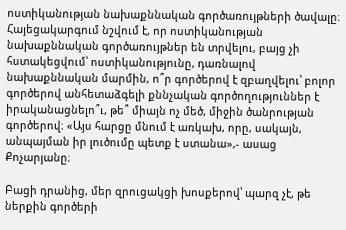ոստիկանության նախաքննական գործառույթների ծավալը։ Հայեցակարգում նշվում է, որ ոստիկանության նախաքննական գործառույթներ են տրվելու, բայց չի հստակեցվում՝ ոստիկանությունը, դառնալով նախաքննական մարմին, ո՞ր գործերով է զբաղվելու՝ բոլոր գործերով անհետաձգելի քննչական գործողություններ է իրականացնելո՞ւ, թե՞ միայն ոչ մեծ, միջին ծանրության գործերով։ «Այս հարցը մնում է առկախ, որը, սակայն, անպայման իր լուծումը պետք է ստանա»,- ասաց Քոչարյանը։

Բացի դրանից, մեր զրուցակցի խոսքերով՝ պարզ չէ, թե ներքին գործերի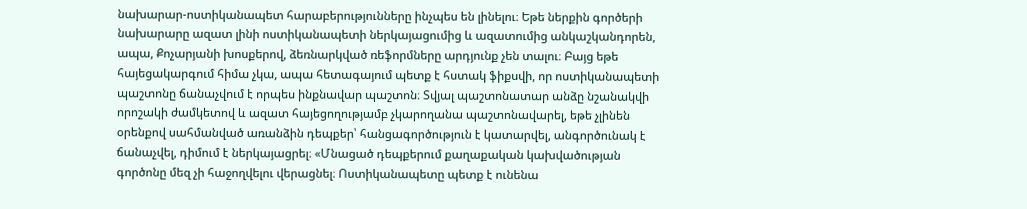նախարար-ոստիկանապետ հարաբերությունները ինչպես են լինելու։ Եթե ներքին գործերի նախարարը ազատ լինի ոստիկանապետի ներկայացումից և ազատումից անկաշկանդորեն, ապա, Քոչարյանի խոսքերով, ձեռնարկված ռեֆորմները արդյունք չեն տալու։ Բայց եթե հայեցակարգում հիմա չկա, ապա հետագայում պետք է հստակ ֆիքսվի, որ ոստիկանապետի պաշտոնը ճանաչվում է որպես ինքնավար պաշտոն։ Տվյալ պաշտոնատար անձը նշանակվի որոշակի ժամկետով և ազատ հայեցողությամբ չկարողանա պաշտոնավարել, եթե չլինեն օրենքով սահմանված առանձին դեպքեր՝ հանցագործություն է կատարվել, անգործունակ է ճանաչվել, դիմում է ներկայացրել։ «Մնացած դեպքերում քաղաքական կախվածության գործոնը մեզ չի հաջողվելու վերացնել։ Ոստիկանապետը պետք է ունենա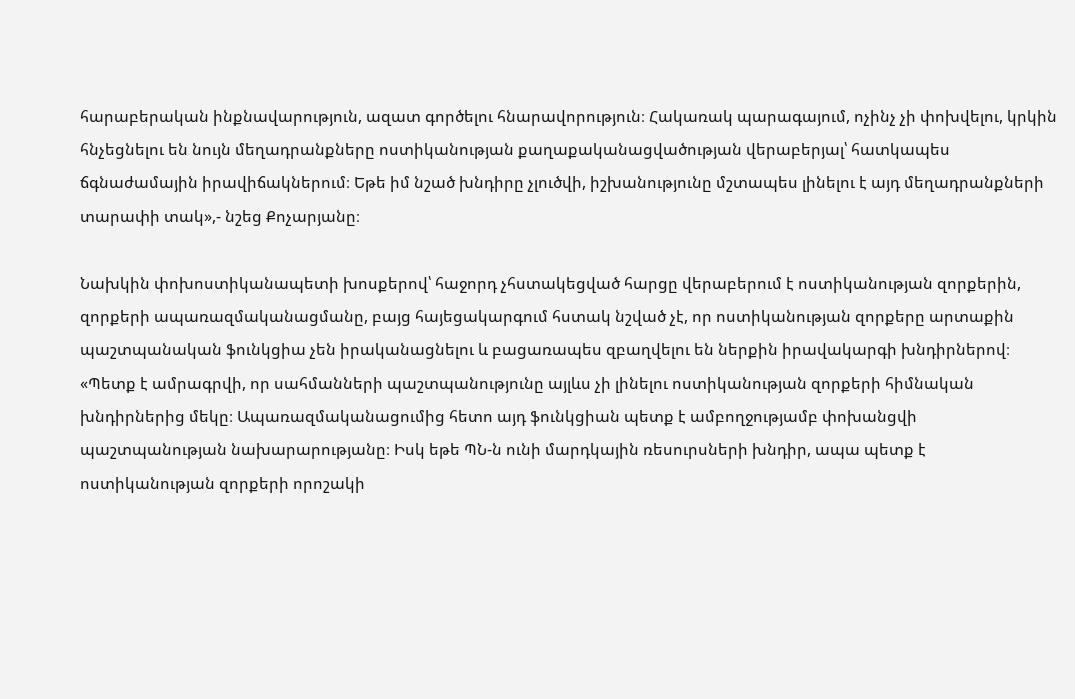հարաբերական ինքնավարություն, ազատ գործելու հնարավորություն։ Հակառակ պարագայում, ոչինչ չի փոխվելու, կրկին հնչեցնելու են նույն մեղադրանքները ոստիկանության քաղաքականացվածության վերաբերյալ՝ հատկապես ճգնաժամային իրավիճակներում։ Եթե իմ նշած խնդիրը չլուծվի, իշխանությունը մշտապես լինելու է այդ մեղադրանքների տարափի տակ»,- նշեց Քոչարյանը։

Նախկին փոխոստիկանապետի խոսքերով՝ հաջորդ չհստակեցված հարցը վերաբերում է ոստիկանության զորքերին, զորքերի ապառազմականացմանը, բայց հայեցակարգում հստակ նշված չէ, որ ոստիկանության զորքերը արտաքին պաշտպանական ֆունկցիա չեն իրականացնելու և բացառապես զբաղվելու են ներքին իրավակարգի խնդիրներով։ «Պետք է ամրագրվի, որ սահմանների պաշտպանությունը այլևս չի լինելու ոստիկանության զորքերի հիմնական խնդիրներից մեկը։ Ապառազմականացումից հետո այդ ֆունկցիան պետք է ամբողջությամբ փոխանցվի պաշտպանության նախարարությանը։ Իսկ եթե ՊՆ-ն ունի մարդկային ռեսուրսների խնդիր, ապա պետք է ոստիկանության զորքերի որոշակի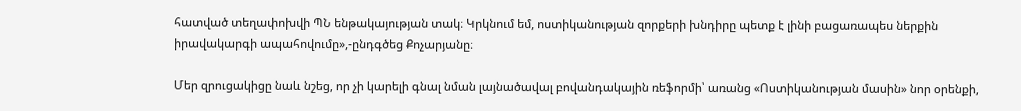հատված տեղափոխվի ՊՆ ենթակայության տակ։ Կրկնում եմ, ոստիկանության զորքերի խնդիրը պետք է լինի բացառապես ներքին իրավակարգի ապահովումը»,-ընդգծեց Քոչարյանը։

Մեր զրուցակիցը նաև նշեց, որ չի կարելի գնալ նման լայնածավալ բովանդակային ռեֆորմի՝ առանց «Ոստիկանության մասին» նոր օրենքի,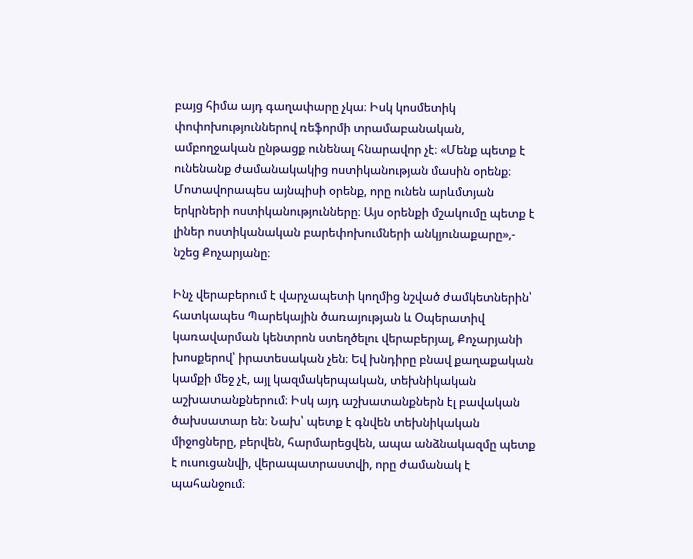բայց հիմա այդ գաղափարը չկա։ Իսկ կոսմետիկ փոփոխություններով ռեֆորմի տրամաբանական, ամբողջական ընթացք ունենալ հնարավոր չէ։ «Մենք պետք է ունենանք ժամանակակից ոստիկանության մասին օրենք։ Մոտավորապես այնպիսի օրենք, որը ունեն արևմտյան երկրների ոստիկանությունները։ Այս օրենքի մշակումը պետք է լիներ ոստիկանական բարեփոխումների անկյունաքարը»,- նշեց Քոչարյանը։

Ինչ վերաբերում է վարչապետի կողմից նշված ժամկետներին՝ հատկապես Պարեկային ծառայության և Օպերատիվ կառավարման կենտրոն ստեղծելու վերաբերյալ, Քոչարյանի խոսքերով՝ իրատեսական չեն։ Եվ խնդիրը բնավ քաղաքական կամքի մեջ չէ, այլ կազմակերպական, տեխնիկական աշխատանքներում։ Իսկ այդ աշխատանքներն էլ բավական ծախսատար են։ Նախ՝ պետք է գնվեն տեխնիկական միջոցները, բերվեն, հարմարեցվեն, ապա անձնակազմը պետք է ուսուցանվի, վերապատրաստվի, որը ժամանակ է պահանջում։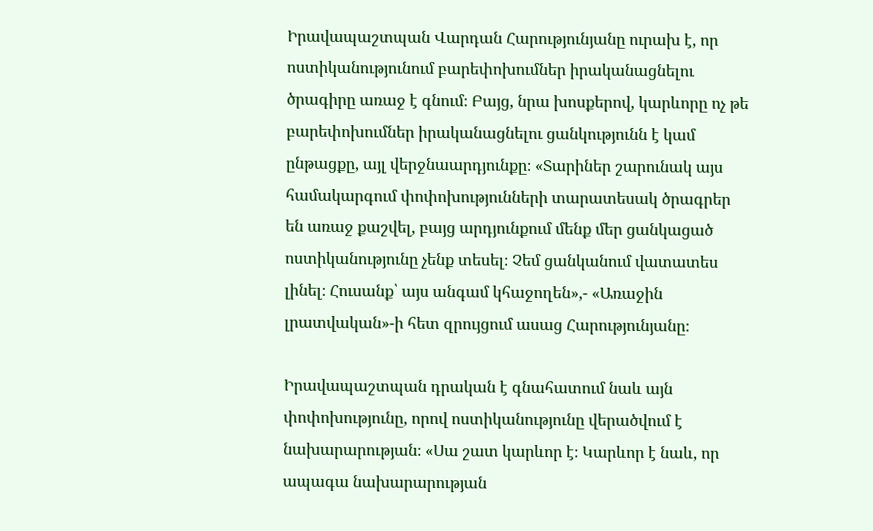Իրավապաշտպան Վարդան Հարությունյանը ուրախ է, որ ոստիկանությունում բարեփոխումներ իրականացնելու ծրագիրը առաջ է գնում։ Բայց, նրա խոսքերով, կարևորը ոչ թե բարեփոխումներ իրականացնելու ցանկությունն է կամ ընթացքը, այլ վերջնաարդյունքը։ «Տարիներ շարունակ այս համակարգում փոփոխությունների տարատեսակ ծրագրեր են առաջ քաշվել, բայց արդյունքում մենք մեր ցանկացած ոստիկանությունը չենք տեսել։ Չեմ ցանկանում վատատես լինել։ Հուսանք՝ այս անգամ կհաջողեն»,- «Առաջին լրատվական»-ի հետ զրույցում ասաց Հարությունյանը։

Իրավապաշտպան դրական է գնահատում նաև այն փոփոխությունը, որով ոստիկանությունը վերածվում է նախարարության։ «Սա շատ կարևոր է։ Կարևոր է նաև, որ ապագա նախարարության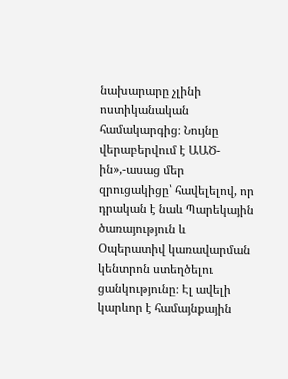նախարարը չլինի ոստիկանական համակարգից։ Նույնը վերաբերվում է ԱԱԾ-ին»,-ասաց մեր զրուցակիցը՝ հավելելով, որ դրական է նաև Պարեկային ծառայություն և Օպերատիվ կառավարման կենտրոն ստեղծելու ցանկությունը։ Էլ ավելի կարևոր է համայնքային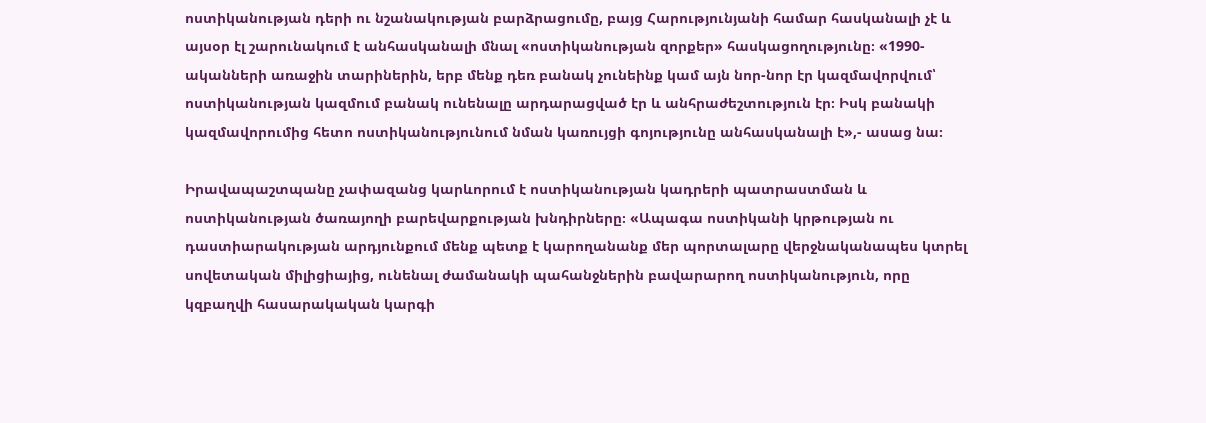ոստիկանության դերի ու նշանակության բարձրացումը, բայց Հարությունյանի համար հասկանալի չէ և այսօր էլ շարունակում է անհասկանալի մնալ «ոստիկանության զորքեր» հասկացողությունը։ «1990-ականների առաջին տարիներին, երբ մենք դեռ բանակ չունեինք կամ այն նոր-նոր էր կազմավորվում՝ ոստիկանության կազմում բանակ ունենալը արդարացված էր և անհրաժեշտություն էր։ Իսկ բանակի կազմավորումից հետո ոստիկանությունում նման կառույցի գոյությունը անհասկանալի է»,- ասաց նա։

Իրավապաշտպանը չափազանց կարևորում է ոստիկանության կադրերի պատրաստման և ոստիկանության ծառայողի բարեվարքության խնդիրները։ «Ապագա ոստիկանի կրթության ու դաստիարակության արդյունքում մենք պետք է կարողանանք մեր պորտալարը վերջնականապես կտրել սովետական միլիցիայից, ունենալ ժամանակի պահանջներին բավարարող ոստիկանություն, որը կզբաղվի հասարակական կարգի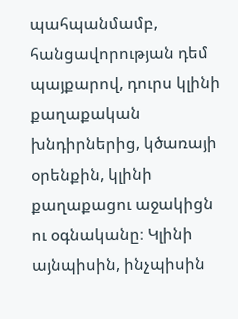պահպանմամբ, հանցավորության դեմ պայքարով, դուրս կլինի քաղաքական խնդիրներից, կծառայի օրենքին, կլինի քաղաքացու աջակիցն ու օգնականը։ Կլինի այնպիսին, ինչպիսին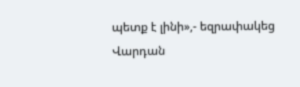պետք է լինի»,- եզրափակեց Վարդան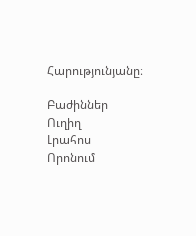Հարությունյանը։

Բաժիններ
Ուղիղ
Լրահոս
Որոնում